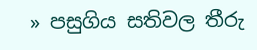» පසුගිය සතිවල තීරු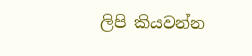ලිපි කියවන්න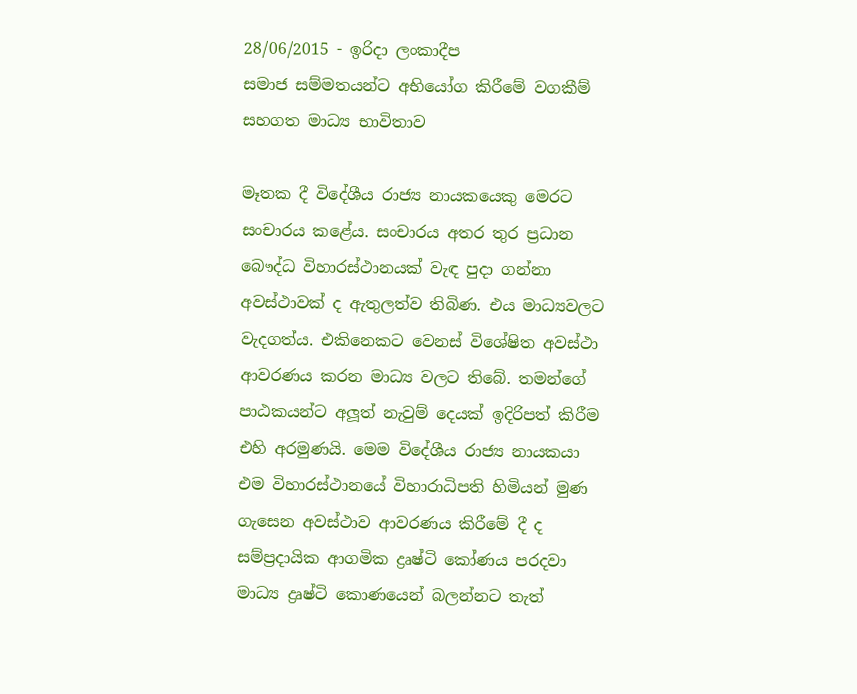28/06/2015 - ඉරිදා ලංකාදීප
සමාජ සම්මතයන්ට අභියෝග කිරීමේ වගකීම් සහගත මාධ්‍ය භාවිතාව

මෑතක දී විදේශීය රාජ්‍ය නායකයෙකු මෙරට සංචාරය කළේය. සංචාරය අතර තුර ප්‍රධාන බෞද්ධ විහාරස්ථානයක් වැඳ පුදා ගන්නා අවස්ථාවක් ද ඇතුලත්ව තිබිණ. එය මාධ්‍යවලට වැදගත්ය. එකිනෙකට වෙනස් විශේෂිත අවස්ථා ආවරණය කරන මාධ්‍ය වලට තිබේ. තමන්ගේ පාඨකයන්ට අලූත් නැවුම් දෙයක් ඉදිරිපත් කිරීම එහි අරමුණයි. මෙම විදේශීය රාජ්‍ය නායකයා එම විහාරස්ථානයේ විහාරාධිපති හිමියන් මුණ ගැසෙන අවස්ථාව ආවරණය කිරීමේ දී ද සම්ප්‍රදායික ආගමික ද්‍රෘෂ්ටි කෝණය පරදවා මාධ්‍ය ද්‍රෘෂ්ටි කොණයෙන් බලන්නට තැත්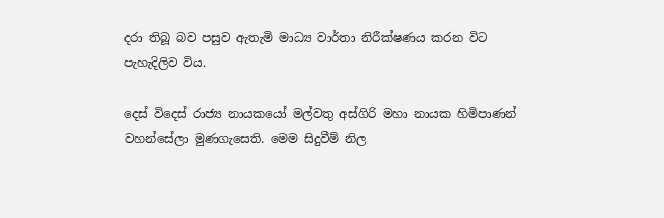දරා තිබූ බව පසුව ඇතැමි මාධ්‍ය වාර්තා නිරීක්ෂණය කරන විට පැහැදිලිව විය.

දෙස් විදෙස් රාජ්‍ය නායකයෝ මල්වතු අස්ගිරි මහා නායක හිමිපාණන් වහන්සේලා මුණගැසෙති. මෙම සිදුවීම් නිල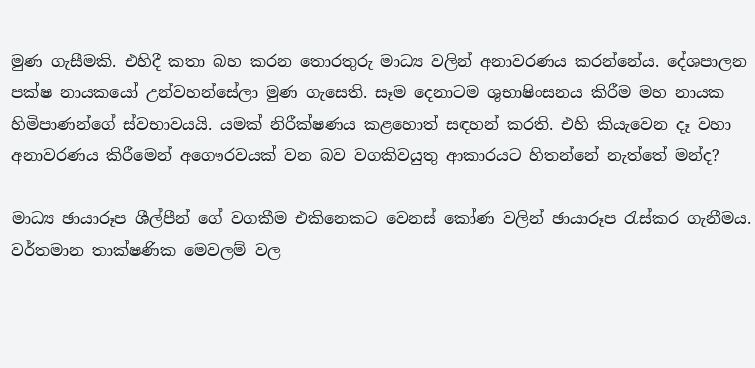මුණ ගැසීමකි. එහිදී කතා බහ කරන තොරතුරු මාධ්‍ය වලින් අනාවරණය කරන්නේය. දේශපාලන පක්ෂ නායකයෝ උන්වහන්සේලා මුණ ගැසෙති. සෑම දෙනාටම ශුභාෂිංසනය කිරීම මහ නායක හිමිපාණන්ගේ ස්වභාවයයි. යමක් නිරීක්ෂණය කළහොත් සඳහන් කරති. එහි කියැවෙන දෑ වහා අනාවරණය කිරීමෙන් අගෞරවයක් වන බව වගකිවයුතු ආකාරයට හිතන්නේ නැත්තේ මන්ද?

මාධ්‍ය ඡායාරූප ශීල්පීන් ගේ වගකීම එකිනෙකට වෙනස් කෝණ වලින් ඡායාරූප රැස්කර ගැනීමය. වර්තමාන තාක්ෂණික මෙවලම් වල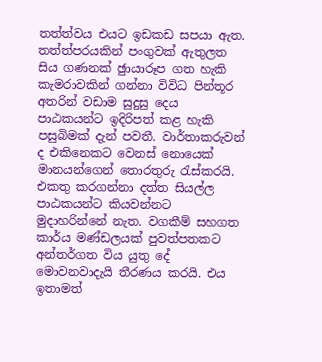තත්ත්වය එයට ඉඩකඩ සපයා ඇත. තත්ත්පරයකින් පංගුවක් ඇතුලත සිය ගණනක් ඡුායාරූප ගත හැකි කැමරාවකින් ගන්නා විවිධ පින්තූර අතරින් වඩාම සුදුසු දෙය පාඨකයන්ට ඉදිරිපත් කළ හැකි පසුබිමක් දැන් පවතී. වාර්තාකරුවන් ද එකිනෙකට වෙනස් නොයෙක් මානයන්ගෙන් තොරතුරු රැස්කරයි. එකතු කරගන්නා දත්ත සියල්ල පාඨකයන්ට කියවන්නට මුදාහරින්නේ නැත. වගකීම් සහගත කාර්ය මණ්ඩලයක් පුවත්පතකට අන්තර්ගත විය යුතු දේ මොවනවාදැයි තීරණය කරයි. එය ඉතාමත්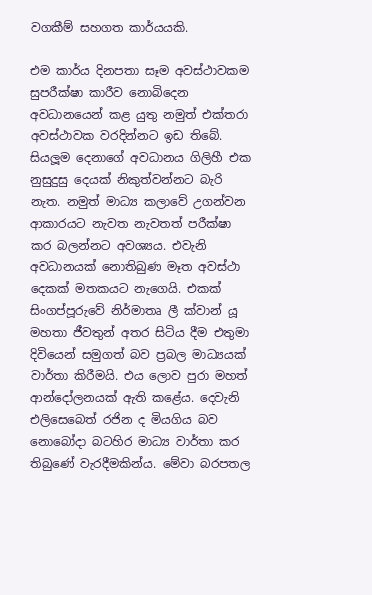වගකීම් සහගත කාර්යයකි.

එම කාර්ය දිනපතා සෑම අවස්ථාවකම සුපරීක්ෂා කාරීව නොබිදෙන අවධානයෙන් කළ යුතු නමුත් එක්තරා අවස්ථාවක වරදින්නට ඉඩ තිබේ. සියලූම දෙනාගේ අවධානය ගිලිහී එක නුසුදුසු දෙයක් නිකුත්වන්නට බැරි නැත. නමුත් මාධ්‍ය කලාවේ උගන්වන ආකාරයට නැවත නැවතත් පරීක්ෂා කර බලන්නට අවශ්‍යය. එවැනි අවධානයක් නොතිබුණ මෑත අවස්ථා දෙකක් මතකයට නැගෙයි. එකක් සිංගප්පූරුවේ නිර්මාතෘ ලී ක්වාන් යූ මහතා ජීවතුන් අතර සිටිය දීම එතුමා දිවියෙන් සමුගත් බව ප්‍රබල මාධ්‍යයක් වාර්තා කිරීමයි. එය ලොව පුරා මහත් ආන්දෝලනයක් ඇති කළේය. දෙවැනි එලිසෙබෙත් රජින ද මියගිය බව නොබෝදා බටහිර මාධ්‍ය වාර්තා කර තිබුණේ වැරදීමකින්ය. මේවා බරපතල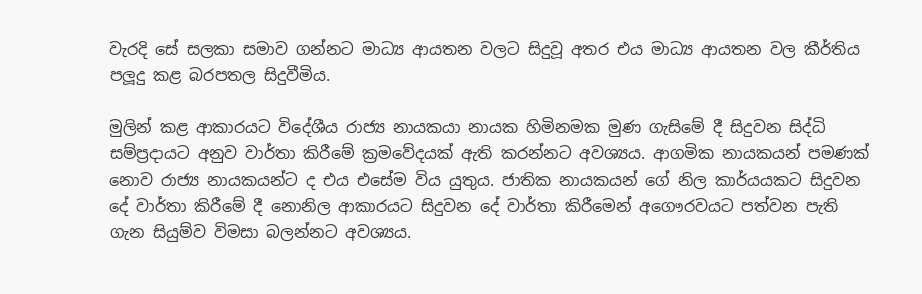වැරදි සේ සලකා සමාව ගන්නට මාධ්‍ය ආයතන වලට සිදුවූ අතර එය මාධ්‍ය ආයතන වල කීර්තිය පලූදු කළ බරපතල සිදුවීමිය.

මුලින් කළ ආකාරයට විදේශීය රාජ්‍ය නායකයා නායක හිමිනමක මුණ ගැසිමේ දී සිදුවන සිද්ධි සම්ප්‍රදායට අනුව වාර්තා කිරීමේ ක්‍රමවේදයක් ඇති කරන්නට අවශ්‍යය. ආගමික නායකයන් පමණක් නොව රාජ්‍ය නායකයන්ට ද එය එසේම විය යුතුය. ජාතික නායකයන් ගේ නිල කාර්යයකට සිදුවන දේ වාර්තා කිරීමේ දී නොනිල ආකාරයට සිදුවන දේ වාර්තා කිරීමෙන් අගෞරවයට පත්වන පැති ගැන සියුම්ව විමසා බලන්නට අවශ්‍යය.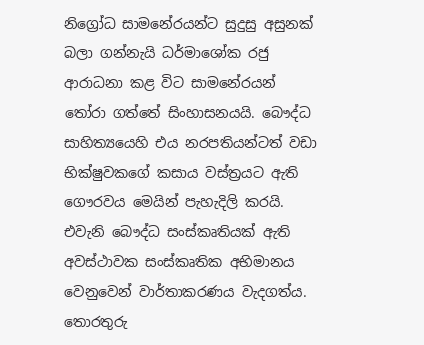නිග්‍රෝධ සාමනේරයන්ට සුදුසු අසුනක් බලා ගන්නැයි ධර්මාශෝක රජු ආරාධනා කළ විට සාමනේරයන් තෝරා ගත්තේ සිංහාසනයයි. බෞද්ධ සාහිත්‍යයෙහි එය නරපතියන්ටත් වඩා භික්ෂුවකගේ කසාය වස්ත්‍රයට ඇති ගෞරවය මෙයින් පැහැදිලි කරයි. එවැනි බෞද්ධ සංස්කෘතියක් ඇති අවස්ථාවක සංස්කෘතික අභිමානය වෙනුවෙන් වාර්තාකරණය වැදගත්ය. තොරතුරු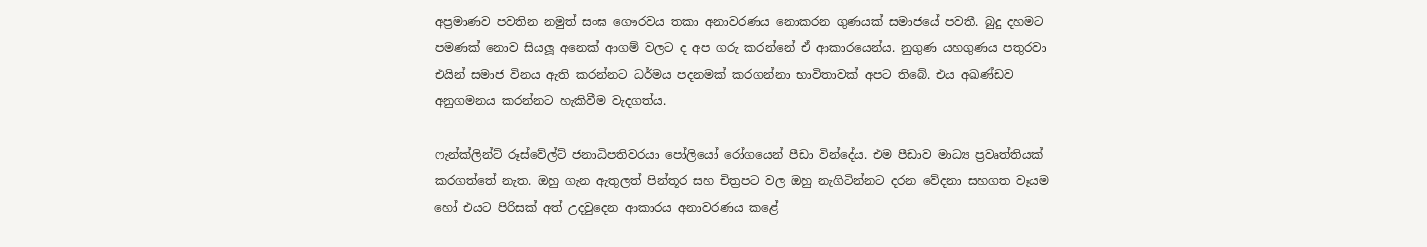අප්‍රමාණව පවතින නමුත් සංඝ ගෞරවය තකා අනාවරණය නොකරන ගුණයක් සමාජයේ පවතී. බුදු දහමට පමණක් නොව සියලූ අනෙක් ආගම් වලට ද අප ගරු කරන්නේ ඒ ආකාරයෙන්ය. නුගුණ යහගුණය පතුරවා එයින් සමාජ විනය ඇති කරන්නට ධර්මය පදනමක් කරගන්නා භාවිතාවක් අපට තිබේ. එය අඛණ්ඩව අනුගමනය කරන්නට හැකිවීම වැදගත්ය.

ෆැන්ක්ලින්ට් රූස්වේල්ට් ජනාධිපතිවරයා පෝලියෝ රෝගයෙන් පීඩා වින්දේය. එම පීඩාව මාධ්‍ය ප්‍රවෘත්තියක් කරගත්තේ නැත. ඔහු ගැන ඇතුලත් පින්තූර සහ චිත්‍රපට වල ඔහු නැගිටින්නට දරන වේදනා සහගත වෑයම හෝ එයට පිරිසක් අත් උදවුදෙන ආකාරය අනාවරණය කළේ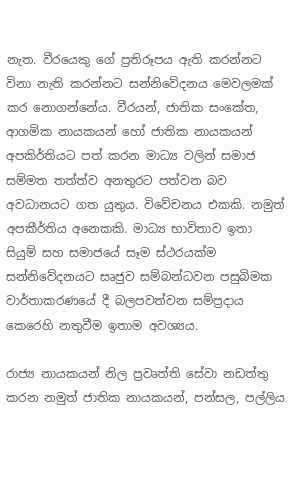නැත. වීරයෙකු ගේ ප්‍රතිරූපය ඇති කරන්නට විනා නැති කරන්නට සන්නිවේදනය මෙවලමක් කර නොගන්නේය. වීරයන්, ජාතික සංකේත, ආගමික නායකයන් හෝ ජාතික නායකයන් අපකිර්තියට පත් කරන මාධ්‍ය වලින් සමාජ සම්මත තත්ත්ව අනතුරට පත්වන බව අවධානයට ගත යුතුය. විවේචනය එකකි. නමුත් අපකීර්තිය අනෙකකි. මාධ්‍ය භාවිතාව ඉතා සියුම් සහ සමාජයේ සෑම ස්ථරයක්ම සන්නිවේදනයට සෘජුව සම්බන්ධවන පසුබිමක වාර්තාකරණයේ දී බලපවත්වන සම්ප්‍රදාය කෙරෙහි නතුවීම ඉතාම අවශ්‍යය.

රාජ්‍ය නායකයන් නිල ප්‍රවෘත්ති සේවා නඩත්තු කරන නමුත් ජාතික නායකයන්, පන්සල, පල්ලිය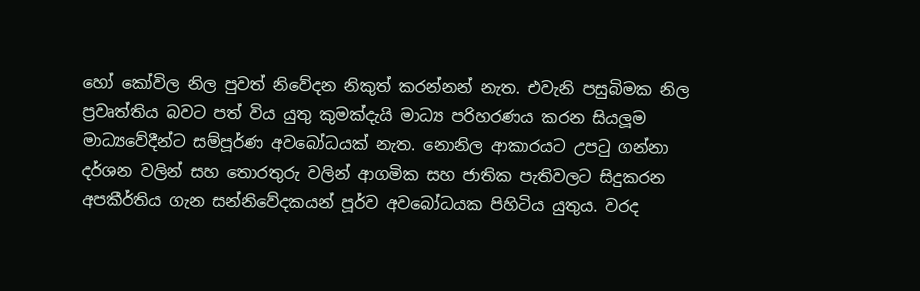හෝ කෝවිල නිල පුවත් නිවේදන නිකුත් කරන්නන් නැත. එවැනි පසුබිමක නිල ප්‍රවෘත්තිය බවට පත් විය යුතු කුමක්දැයි මාධ්‍ය පරිහරණය කරන සියලූම මාධ්‍යවේදීන්ට සම්පූර්ණ අවබෝධයක් නැත. නොනිල ආකාරයට උපටු ගන්නා දර්ශන වලින් සහ තොරතුරු වලින් ආගමික සහ ජාතික පැතිවලට සිදුකරන අපකීර්තිය ගැන සන්නිවේදකයන් පූර්ව අවබෝධයක පිහිටිය යුතුය. වරද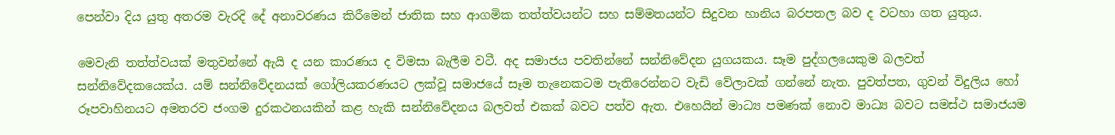පෙන්වා දිය යුතු අතරම වැරදි දේ අනාවරණය කිරීමෙන් ජාතික සහ ආගමික තත්ත්වයන්ට සහ සම්මතයන්ට සිදුවන හානිය බරපතල බව ද වටහා ගත යුතුය.

මෙවැනි තත්ත්වයක් මතුවන්නේ ඇයි ද යන කාරණය ද විමසා බැලීම වටී. අද සමාජය පවතින්නේ සන්නිවේදන යුගයකය. සෑම පුද්ගලයෙකුම බලවත් සන්නිවේදකයෙක්ය. යම් සන්නිවේදනයක් ගෝලියකරණයට ලක්වූ සමාජයේ සෑම තැනෙකටම පැතිරෙන්නට වැඩි වේලාවක් ගන්නේ නැත. පුවත්පත, ගුවන් විදුලිය හෝ රූපවාහිනයට අමතරව ජංගම දුරකථනයකින් කළ හැකි සන්නිවේදනය බලවත් එකක් බවට පත්ව ඇත. එහෙයින් මාධ්‍ය පමණක් නොව මාධ්‍ය බවට සමස්ථ සමාජයම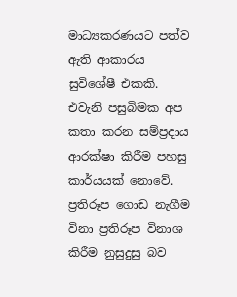මාධ්‍යකරණයට පත්ව ඇති ආකාරය සුවිශේෂී එකකි. එවැනි පසුබිමක අප කතා කරන සම්ප්‍රදාය ආරක්ෂා කිරීම පහසු කාර්යයක් නොවේ. ප්‍රතිරූප ගොඩ නැගීම විනා ප්‍රතිරූප විනාශ කිරීම නුසුදුසු බව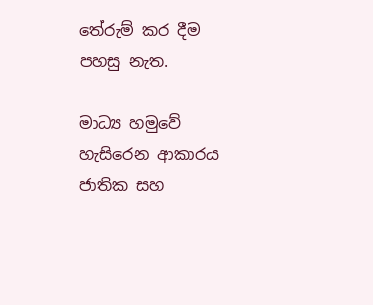තේරුම් කර දීම පහසු නැත.

මාධ්‍ය හමුවේ හැසිරෙන ආකාරය ජාතික සහ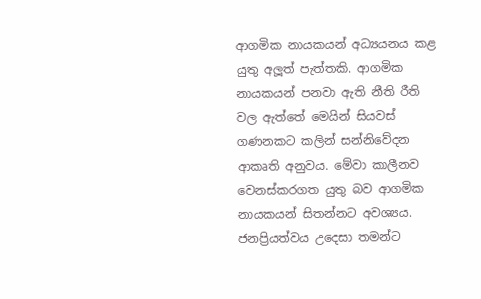ආගමික නායකයන් අධ්‍යයනය කළ යුතු අලූත් පැත්තකි. ආගමික නායකයන් පනවා ඇති නීති රීති වල ඇත්තේ මෙයින් සියවස් ගණනකට කලින් සන්නිවේදන ආකෘති අනුවය. මේවා කාලීනව වෙනස්කරගත යුතු බව ආගමික නායකයන් සිතන්නට අවශ්‍යය. ජනප්‍රියත්වය උදෙසා තමන්ට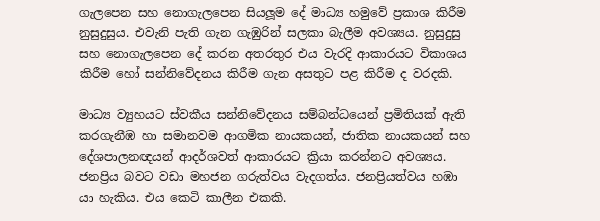ගැලපෙන සහ නොගැලපෙන සියලූම දේ මාධ්‍ය හමුවේ ප්‍රකාශ කිරීම නුසුදුසුය. එවැනි පැති ගැන ගැඹුරින් සලකා බැලීම අවශ්‍යය. නුසුදුසු සහ නොගැලපෙන දේ කරන අතරතුර එය වැරදි ආකාරයට විකාශය කිරීම හෝ සන්නිවේදනය කිරීම ගැන අසතුට පළ කිරීම ද වරදකි.

මාධ්‍ය ව්‍යුහයට ස්වකීය සන්නිවේදනය සම්බන්ධයෙන් ප්‍රමිතියක් ඇති කරගැනීඹ හා සමානවම ආගමික නායකයන්, ජාතික නායකයන් සහ දේශපාලනඥයන් ආදර්ශවත් ආකාරයට ක්‍රියා කරන්නට අවශ්‍යය. ජනප්‍රිය බවට වඩා මහජන ගරුත්වය වැදගත්ය. ජනප්‍රියත්වය හඹා යා හැකිය. එය කෙටි කාලීන එකකි.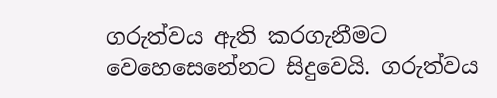ගරුත්වය ඇති කරගැනීමට වෙහෙසෙනේනට සිදුවෙයි. ගරුත්වය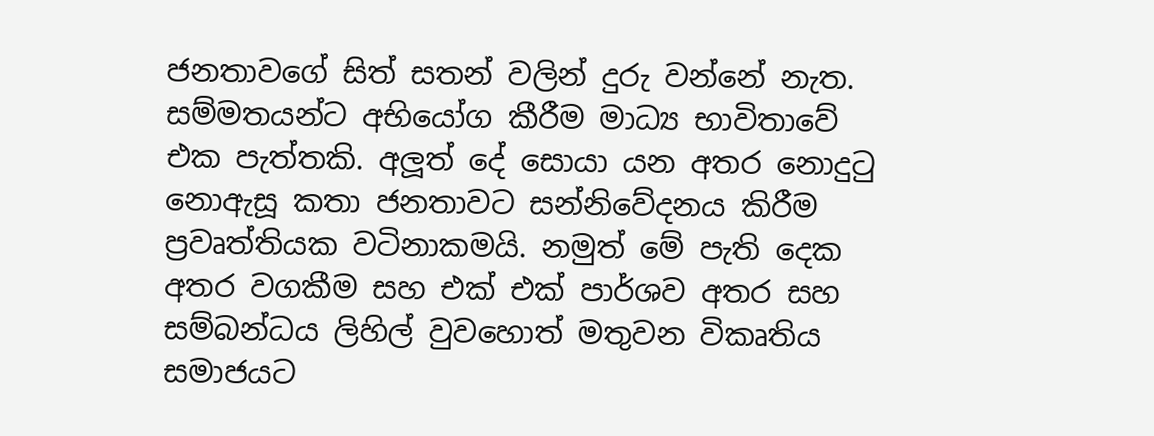ජනතාවගේ සිත් සතන් වලින් දුරු වන්නේ නැත. සම්මතයන්ට අභියෝග කීරීම මාධ්‍ය භාවිතාවේ එක පැත්තකි. අලූත් දේ සොයා යන අතර නොදුටු නොඇසූ කතා ජනතාවට සන්නිවේදනය කිරීම ප්‍රවෘත්තියක වටිනාකමයි. නමුත් මේ පැති දෙක අතර වගකීම සහ එක් එක් පාර්ශව අතර සහ සම්බන්ධය ලිහිල් වුවහොත් මතුවන විකෘතිය සමාජයට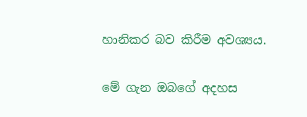හානිකර බව කිරීම අවශ්‍යය.

මේ ගැන ඔබගේ අදහස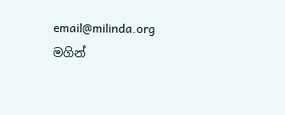email@milinda.org මගින්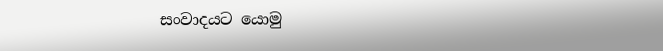සංවාදයට යොමු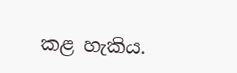කළ හැකිය.